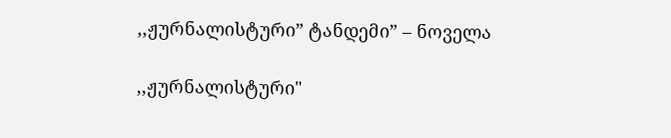,,ჟურნალისტური” ტანდემი” – ნოველა

,,ჟურნალისტური"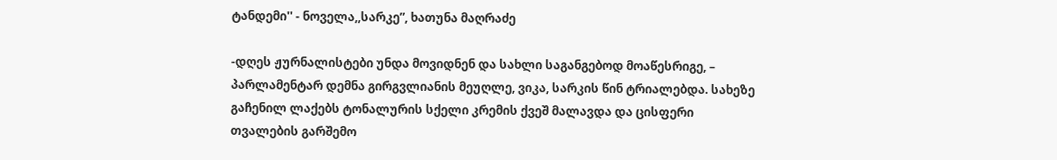ტანდემი'' - ნოველა,,სარკე”, ხათუნა მაღრაძე

-დღეს ჟურნალისტები უნდა მოვიდნენ და სახლი საგანგებოდ მოაწესრიგე, – პარლამენტარ დემნა გირგვლიანის მეუღლე, ვიკა, სარკის წინ ტრიალებდა. სახეზე გაჩენილ ლაქებს ტონალურის სქელი კრემის ქვეშ მალავდა და ცისფერი თვალების გარშემო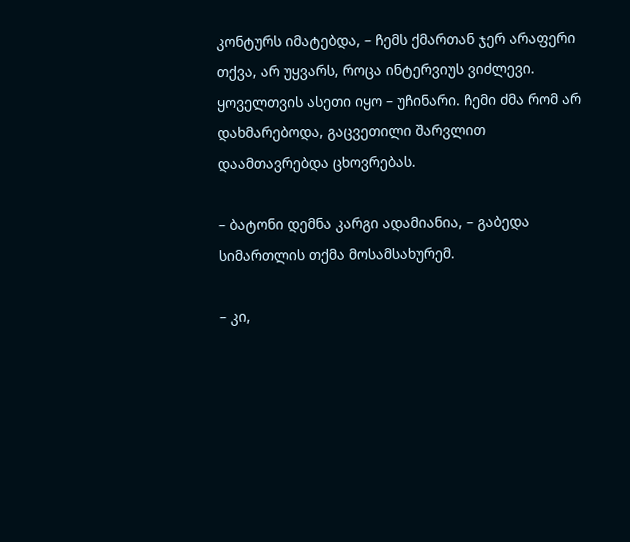კონტურს იმატებდა, – ჩემს ქმართან ჯერ არაფერი თქვა, არ უყვარს, როცა ინტერვიუს ვიძლევი. ყოველთვის ასეთი იყო – უჩინარი. ჩემი ძმა რომ არ დახმარებოდა, გაცვეთილი შარვლით დაამთავრებდა ცხოვრებას.

– ბატონი დემნა კარგი ადამიანია, – გაბედა სიმართლის თქმა მოსამსახურემ.

– კი,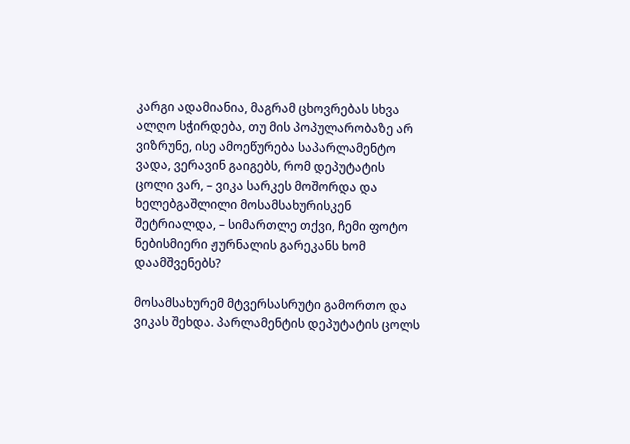კარგი ადამიანია, მაგრამ ცხოვრებას სხვა ალღო სჭირდება, თუ მის პოპულარობაზე არ ვიზრუნე, ისე ამოეწურება საპარლამენტო ვადა, ვერავინ გაიგებს, რომ დეპუტატის ცოლი ვარ, – ვიკა სარკეს მოშორდა და ხელებგაშლილი მოსამსახურისკენ შეტრიალდა, – სიმართლე თქვი, ჩემი ფოტო ნებისმიერი ჟურნალის გარეკანს ხომ დაამშვენებს?

მოსამსახურემ მტვერსასრუტი გამორთო და ვიკას შეხდა. პარლამენტის დეპუტატის ცოლს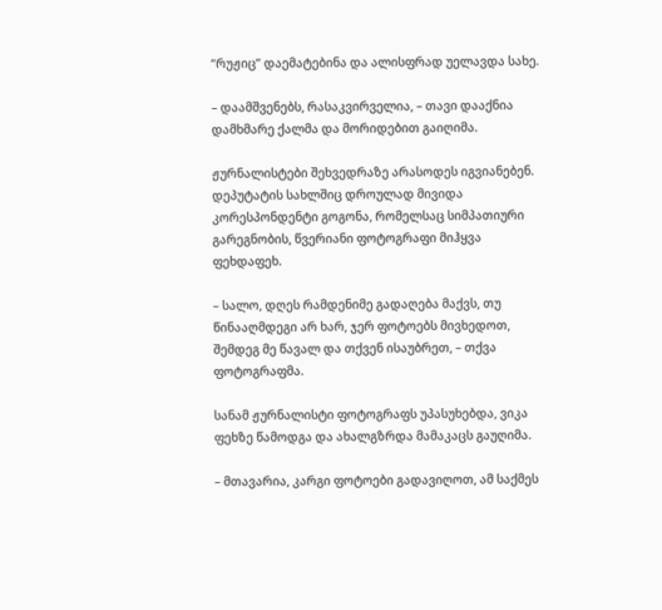“რუჟიც” დაემატებინა და ალისფრად უელავდა სახე.

– დაამშვენებს, რასაკვირველია, – თავი დააქნია დამხმარე ქალმა და მორიდებით გაიღიმა.

ჟურნალისტები შეხვედრაზე არასოდეს იგვიანებენ. დეპუტატის სახლშიც დროულად მივიდა კორესპონდენტი გოგონა, რომელსაც სიმპათიური გარეგნობის, წვერიანი ფოტოგრაფი მიჰყვა ფეხდაფეხ.

– სალო, დღეს რამდენიმე გადაღება მაქვს, თუ წინააღმდეგი არ ხარ, ჯერ ფოტოებს მივხედოთ, შემდეგ მე წავალ და თქვენ ისაუბრეთ, – თქვა ფოტოგრაფმა.

სანამ ჟურნალისტი ფოტოგრაფს უპასუხებდა, ვიკა ფეხზე წამოდგა და ახალგზრდა მამაკაცს გაუღიმა.

– მთავარია, კარგი ფოტოები გადავიღოთ, ამ საქმეს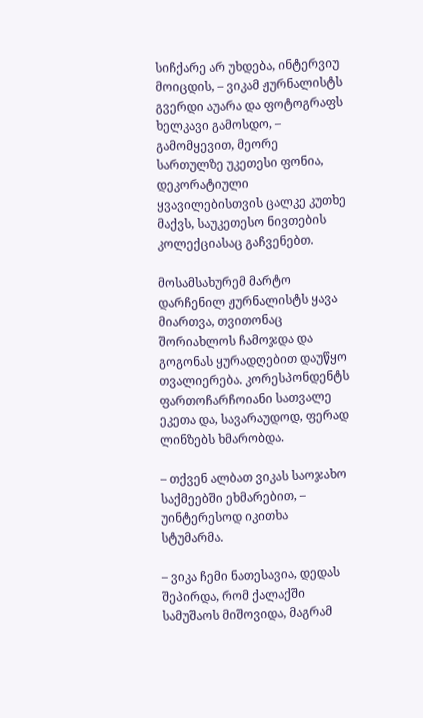სიჩქარე არ უხდება, ინტერვიუ მოიცდის, – ვიკამ ჟურნალისტს გვერდი აუარა და ფოტოგრაფს ხელკავი გამოსდო, – გამომყევით, მეორე სართულზე უკეთესი ფონია, დეკორატიული ყვავილებისთვის ცალკე კუთხე მაქვს, საუკეთესო ნივთების კოლექციასაც გაჩვენებთ.

მოსამსახურემ მარტო დარჩენილ ჟურნალისტს ყავა მიართვა, თვითონაც შორიახლოს ჩამოჯდა და გოგონას ყურადღებით დაუწყო თვალიერება. კორესპონდენტს ფართოჩარჩოიანი სათვალე ეკეთა და, სავარაუდოდ, ფერად ლინზებს ხმარობდა.

– თქვენ ალბათ ვიკას საოჯახო საქმეებში ეხმარებით, – უინტერესოდ იკითხა სტუმარმა.

– ვიკა ჩემი ნათესავია, დედას შეპირდა, რომ ქალაქში სამუშაოს მიშოვიდა, მაგრამ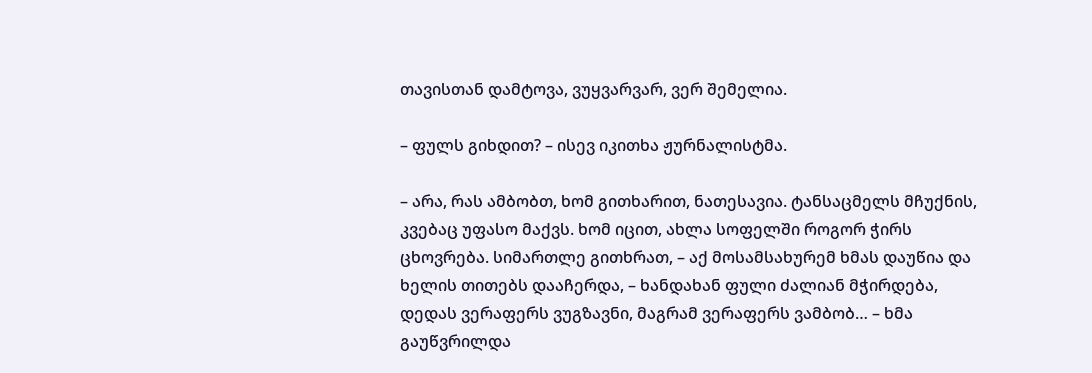თავისთან დამტოვა, ვუყვარვარ, ვერ შემელია.

– ფულს გიხდით? – ისევ იკითხა ჟურნალისტმა.

– არა, რას ამბობთ, ხომ გითხარით, ნათესავია. ტანსაცმელს მჩუქნის, კვებაც უფასო მაქვს. ხომ იცით, ახლა სოფელში როგორ ჭირს ცხოვრება. სიმართლე გითხრათ, – აქ მოსამსახურემ ხმას დაუწია და ხელის თითებს დააჩერდა, – ხანდახან ფული ძალიან მჭირდება, დედას ვერაფერს ვუგზავნი, მაგრამ ვერაფერს ვამბობ… – ხმა გაუწვრილდა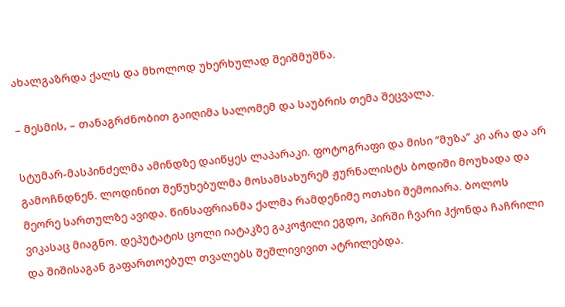ახალგაზრდა ქალს და მხოლოდ უხერხულად შეიშმუშნა.

– მესმის, – თანაგრძნობით გაიღიმა სალომემ და საუბრის თემა შეცვალა.

სტუმარ-მასპინძელმა ამინდზე დაიწყეს ლაპარაკი. ფოტოგრაფი და მისი “მუზა” კი არა და არ გამოჩნდნენ. ლოდინით შეწუხებულმა მოსამსახურემ ჟურნალისტს ბოდიში მოუხადა და მეორე სართულზე ავიდა. წინსაფრიანმა ქალმა რამდენიმე ოთახი შემოიარა. ბოლოს ვიკასაც მიაგნო. დეპუტატის ცოლი იატაკზე გაკოჭილი ეგდო, პირში ჩვარი ჰქონდა ჩაჩრილი და შიშისაგან გაფართოებულ თვალებს შეშლივივით ატრილებდა.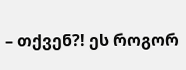– თქვენ?! ეს როგორ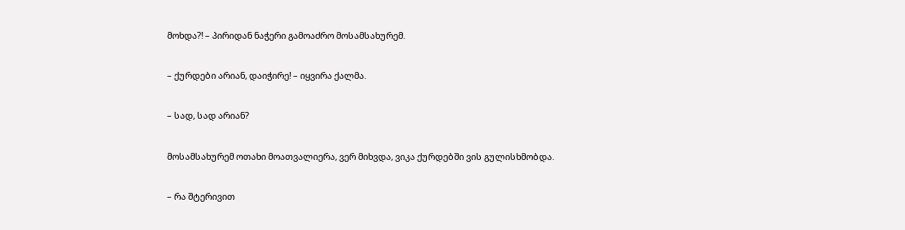მოხდა?! – პირიდან ნაჭერი გამოაძრო მოსამსახურემ.

– ქურდები არიან, დაიჭირე! – იყვირა ქალმა.

– სად, სად არიან?

მოსამსახურემ ოთახი მოათვალიერა, ვერ მიხვდა, ვიკა ქურდებში ვის გულისხმობდა.

– რა შტერივით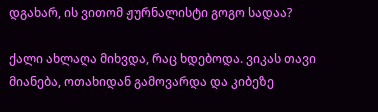დგახარ, ის ვითომ ჟურნალისტი გოგო სადაა?

ქალი ახლაღა მიხვდა, რაც ხდებოდა. ვიკას თავი მიანება, ოთახიდან გამოვარდა და კიბეზე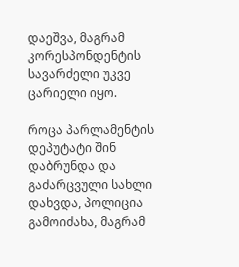დაეშვა, მაგრამ კორესპონდენტის სავარძელი უკვე ცარიელი იყო.

როცა პარლამენტის დეპუტატი შინ დაბრუნდა და გაძარცვული სახლი დახვდა, პოლიცია გამოიძახა, მაგრამ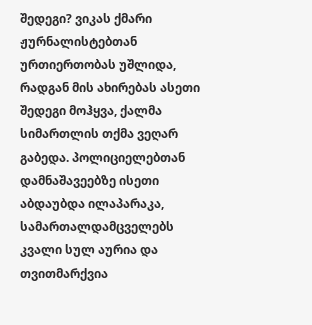შედეგი? ვიკას ქმარი ჟურნალისტებთან ურთიერთობას უშლიდა, რადგან მის ახირებას ასეთი შედეგი მოჰყვა, ქალმა სიმართლის თქმა ვეღარ გაბედა. პოლიციელებთან დამნაშავეებზე ისეთი აბდაუბდა ილაპარაკა, სამართალდამცველებს კვალი სულ აურია და თვითმარქვია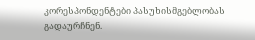კორესპონდენტები პასუხისმგებლობას გადაურჩნენ.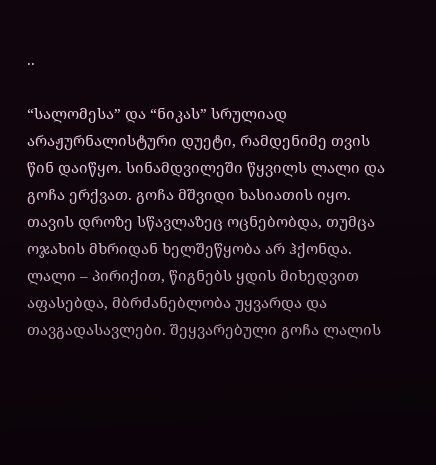..

“სალომესა” და “ნიკას” სრულიად არაჟურნალისტური დუეტი, რამდენიმე თვის წინ დაიწყო. სინამდვილეში წყვილს ლალი და გოჩა ერქვათ. გოჩა მშვიდი ხასიათის იყო. თავის დროზე სწავლაზეც ოცნებობდა, თუმცა ოჯახის მხრიდან ხელშეწყობა არ ჰქონდა. ლალი – პირიქით, წიგნებს ყდის მიხედვით აფასებდა, მბრძანებლობა უყვარდა და თავგადასავლები. შეყვარებული გოჩა ლალის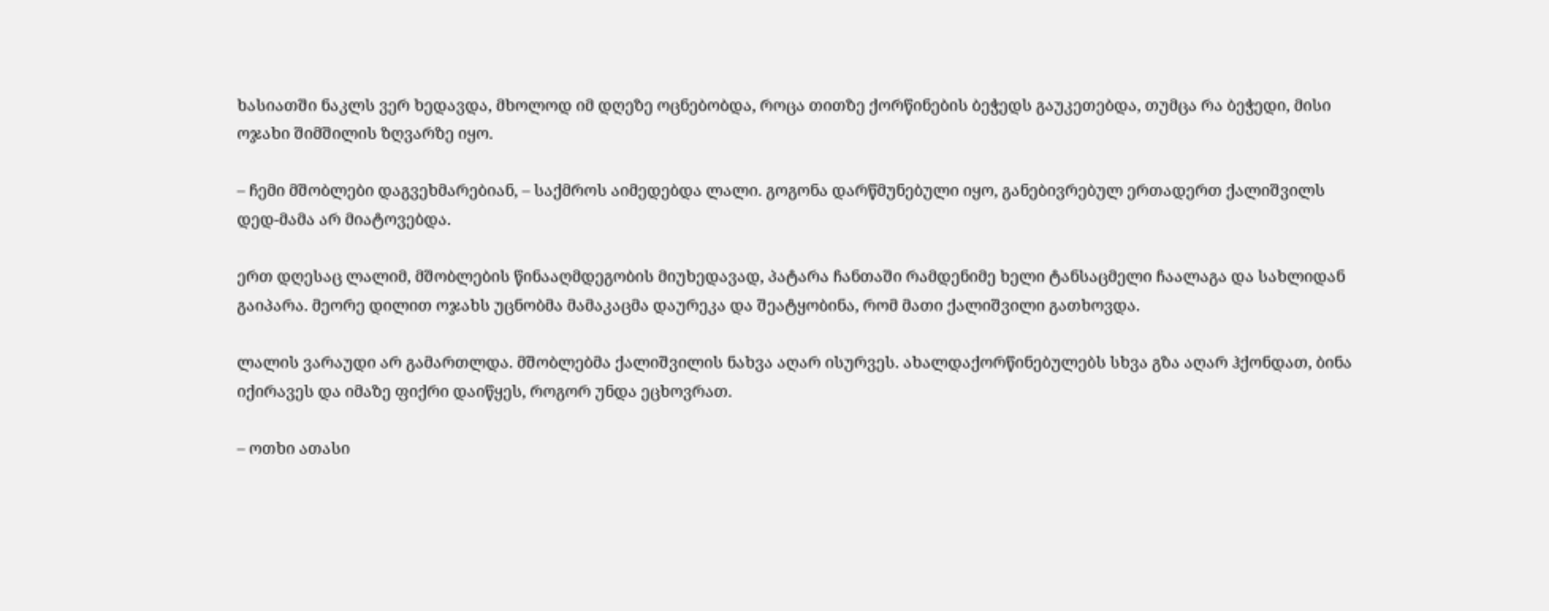ხასიათში ნაკლს ვერ ხედავდა, მხოლოდ იმ დღეზე ოცნებობდა, როცა თითზე ქორწინების ბეჭედს გაუკეთებდა, თუმცა რა ბეჭედი, მისი ოჯახი შიმშილის ზღვარზე იყო.

– ჩემი მშობლები დაგვეხმარებიან, – საქმროს აიმედებდა ლალი. გოგონა დარწმუნებული იყო, განებივრებულ ერთადერთ ქალიშვილს დედ-მამა არ მიატოვებდა.

ერთ დღესაც ლალიმ, მშობლების წინააღმდეგობის მიუხედავად, პატარა ჩანთაში რამდენიმე ხელი ტანსაცმელი ჩაალაგა და სახლიდან გაიპარა. მეორე დილით ოჯახს უცნობმა მამაკაცმა დაურეკა და შეატყობინა, რომ მათი ქალიშვილი გათხოვდა.

ლალის ვარაუდი არ გამართლდა. მშობლებმა ქალიშვილის ნახვა აღარ ისურვეს. ახალდაქორწინებულებს სხვა გზა აღარ ჰქონდათ, ბინა იქირავეს და იმაზე ფიქრი დაიწყეს, როგორ უნდა ეცხოვრათ.

– ოთხი ათასი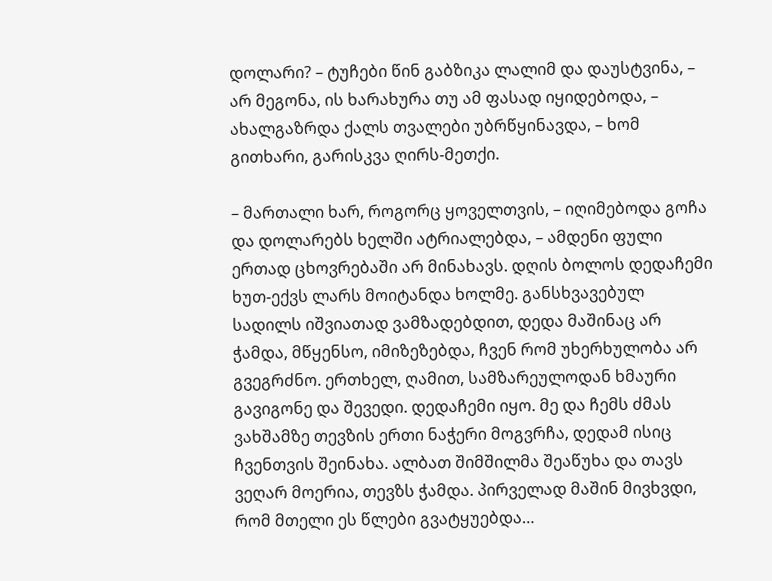დოლარი? – ტუჩები წინ გაბზიკა ლალიმ და დაუსტვინა, – არ მეგონა, ის ხარახურა თუ ამ ფასად იყიდებოდა, – ახალგაზრდა ქალს თვალები უბრწყინავდა, – ხომ გითხარი, გარისკვა ღირს-მეთქი.

– მართალი ხარ, როგორც ყოველთვის, – იღიმებოდა გოჩა და დოლარებს ხელში ატრიალებდა, – ამდენი ფული ერთად ცხოვრებაში არ მინახავს. დღის ბოლოს დედაჩემი ხუთ-ექვს ლარს მოიტანდა ხოლმე. განსხვავებულ სადილს იშვიათად ვამზადებდით, დედა მაშინაც არ ჭამდა, მწყენსო, იმიზეზებდა, ჩვენ რომ უხერხულობა არ გვეგრძნო. ერთხელ, ღამით, სამზარეულოდან ხმაური გავიგონე და შევედი. დედაჩემი იყო. მე და ჩემს ძმას ვახშამზე თევზის ერთი ნაჭერი მოგვრჩა, დედამ ისიც ჩვენთვის შეინახა. ალბათ შიმშილმა შეაწუხა და თავს ვეღარ მოერია, თევზს ჭამდა. პირველად მაშინ მივხვდი, რომ მთელი ეს წლები გვატყუებდა…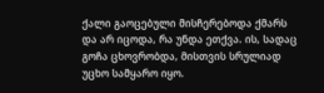ქალი გაოცებული მისჩერებოდა ქმარს და არ იცოდა, რა უნდა ეთქვა. ის, სადაც გოჩა ცხოვრობდა, მისთვის სრულიად უცხო სამყარო იყო.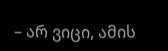– არ ვიცი, ამის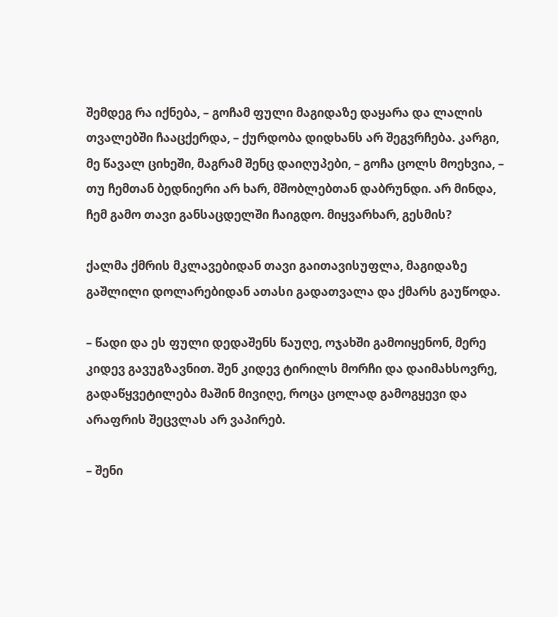შემდეგ რა იქნება, – გოჩამ ფული მაგიდაზე დაყარა და ლალის თვალებში ჩააცქერდა, – ქურდობა დიდხანს არ შეგვრჩება. კარგი, მე წავალ ციხეში, მაგრამ შენც დაიღუპები, – გოჩა ცოლს მოეხვია, – თუ ჩემთან ბედნიერი არ ხარ, მშობლებთან დაბრუნდი. არ მინდა, ჩემ გამო თავი განსაცდელში ჩაიგდო. მიყვარხარ, გესმის?

ქალმა ქმრის მკლავებიდან თავი გაითავისუფლა, მაგიდაზე გაშლილი დოლარებიდან ათასი გადათვალა და ქმარს გაუწოდა.

– წადი და ეს ფული დედაშენს წაუღე, ოჯახში გამოიყენონ, მერე კიდევ გავუგზავნით. შენ კიდევ ტირილს მორჩი და დაიმახსოვრე, გადაწყვეტილება მაშინ მივიღე, როცა ცოლად გამოგყევი და არაფრის შეცვლას არ ვაპირებ.

– შენი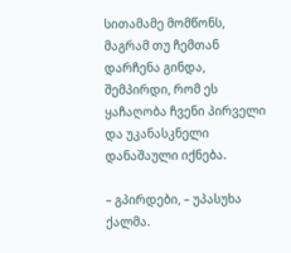სითამამე მომწონს, მაგრამ თუ ჩემთან დარჩენა გინდა, შემპირდი, რომ ეს ყაჩაღობა ჩვენი პირველი და უკანასკნელი დანაშაული იქნება.

– გპირდები, – უპასუხა ქალმა.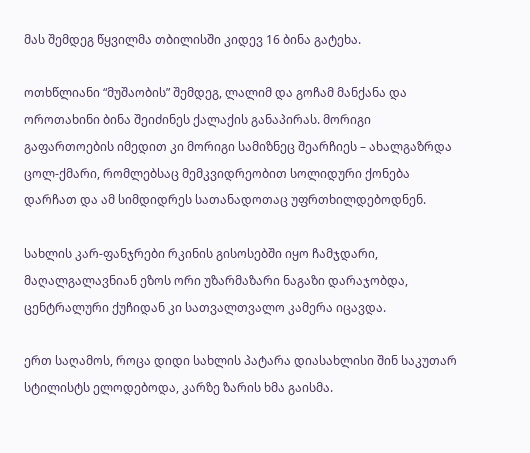მას შემდეგ წყვილმა თბილისში კიდევ 16 ბინა გატეხა.

ოთხწლიანი “მუშაობის” შემდეგ, ლალიმ და გოჩამ მანქანა და ოროთახინი ბინა შეიძინეს ქალაქის განაპირას. მორიგი გაფართოების იმედით კი მორიგი სამიზნეც შეარჩიეს – ახალგაზრდა ცოლ-ქმარი, რომლებსაც მემკვიდრეობით სოლიდური ქონება დარჩათ და ამ სიმდიდრეს სათანადოთაც უფრთხილდებოდნენ.

სახლის კარ-ფანჯრები რკინის გისოსებში იყო ჩამჯდარი, მაღალგალავნიან ეზოს ორი უზარმაზარი ნაგაზი დარაჯობდა, ცენტრალური ქუჩიდან კი სათვალთვალო კამერა იცავდა.

ერთ საღამოს, როცა დიდი სახლის პატარა დიასახლისი შინ საკუთარ სტილისტს ელოდებოდა, კარზე ზარის ხმა გაისმა.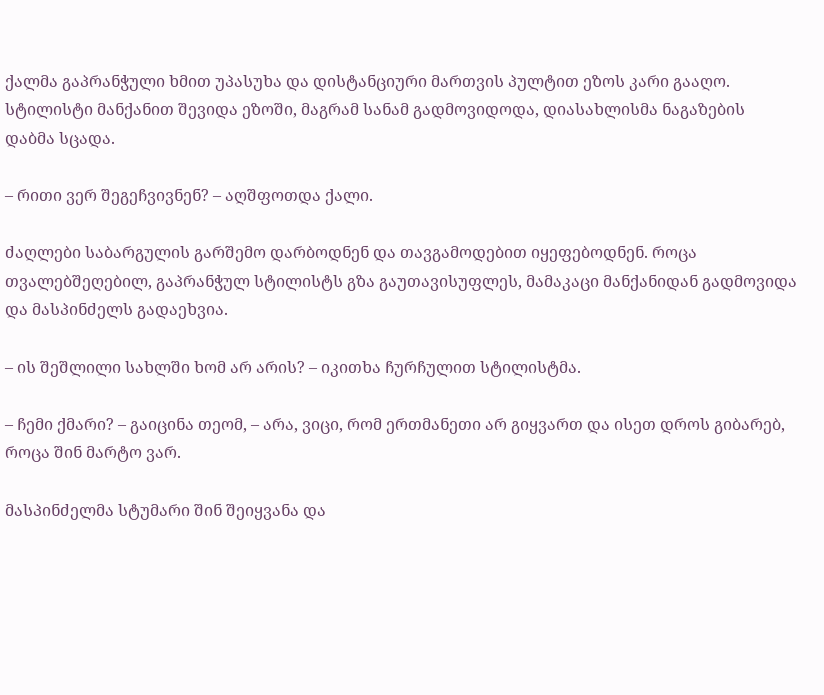ქალმა გაპრანჭული ხმით უპასუხა და დისტანციური მართვის პულტით ეზოს კარი გააღო. სტილისტი მანქანით შევიდა ეზოში, მაგრამ სანამ გადმოვიდოდა, დიასახლისმა ნაგაზების დაბმა სცადა.

– რითი ვერ შეგეჩვივნენ? – აღშფოთდა ქალი.

ძაღლები საბარგულის გარშემო დარბოდნენ და თავგამოდებით იყეფებოდნენ. როცა თვალებშეღებილ, გაპრანჭულ სტილისტს გზა გაუთავისუფლეს, მამაკაცი მანქანიდან გადმოვიდა და მასპინძელს გადაეხვია.

– ის შეშლილი სახლში ხომ არ არის? – იკითხა ჩურჩულით სტილისტმა.

– ჩემი ქმარი? – გაიცინა თეომ, – არა, ვიცი, რომ ერთმანეთი არ გიყვართ და ისეთ დროს გიბარებ, როცა შინ მარტო ვარ.

მასპინძელმა სტუმარი შინ შეიყვანა და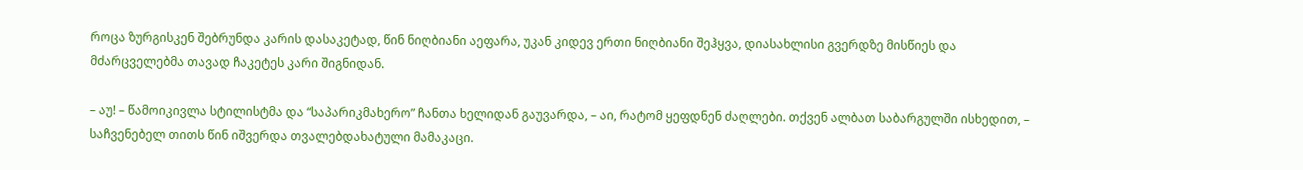როცა ზურგისკენ შებრუნდა კარის დასაკეტად, წინ ნიღბიანი აეფარა, უკან კიდევ ერთი ნიღბიანი შეჰყვა, დიასახლისი გვერდზე მისწიეს და მძარცველებმა თავად ჩაკეტეს კარი შიგნიდან.

– აუ! – წამოიკივლა სტილისტმა და “საპარიკმახერო” ჩანთა ხელიდან გაუვარდა, – აი, რატომ ყეფდნენ ძაღლები. თქვენ ალბათ საბარგულში ისხედით, – საჩვენებელ თითს წინ იშვერდა თვალებდახატული მამაკაცი.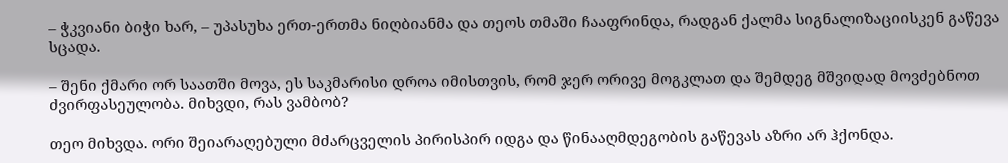– ჭკვიანი ბიჭი ხარ, – უპასუხა ერთ-ერთმა ნიღბიანმა და თეოს თმაში ჩააფრინდა, რადგან ქალმა სიგნალიზაციისკენ გაწევა სცადა.

– შენი ქმარი ორ საათში მოვა, ეს საკმარისი დროა იმისთვის, რომ ჯერ ორივე მოგკლათ და შემდეგ მშვიდად მოვძებნოთ ძვირფასეულობა. მიხვდი, რას ვამბობ?

თეო მიხვდა. ორი შეიარაღებული მძარცველის პირისპირ იდგა და წინააღმდეგობის გაწევას აზრი არ ჰქონდა.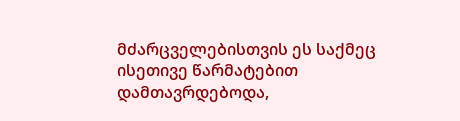მძარცველებისთვის ეს საქმეც ისეთივე წარმატებით დამთავრდებოდა,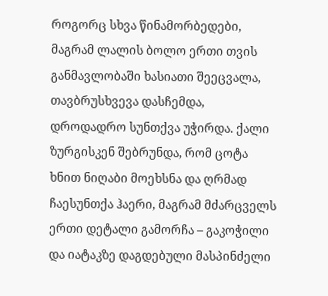როგორც სხვა წინამორბედები, მაგრამ ლალის ბოლო ერთი თვის განმავლობაში ხასიათი შეეცვალა, თავბრუსხვევა დასჩემდა, დროდადრო სუნთქვა უჭირდა. ქალი ზურგისკენ შებრუნდა, რომ ცოტა ხნით ნიღაბი მოეხსნა და ღრმად ჩაესუნთქა ჰაერი, მაგრამ მძარცველს ერთი დეტალი გამორჩა – გაკოჭილი და იატაკზე დაგდებული მასპინძელი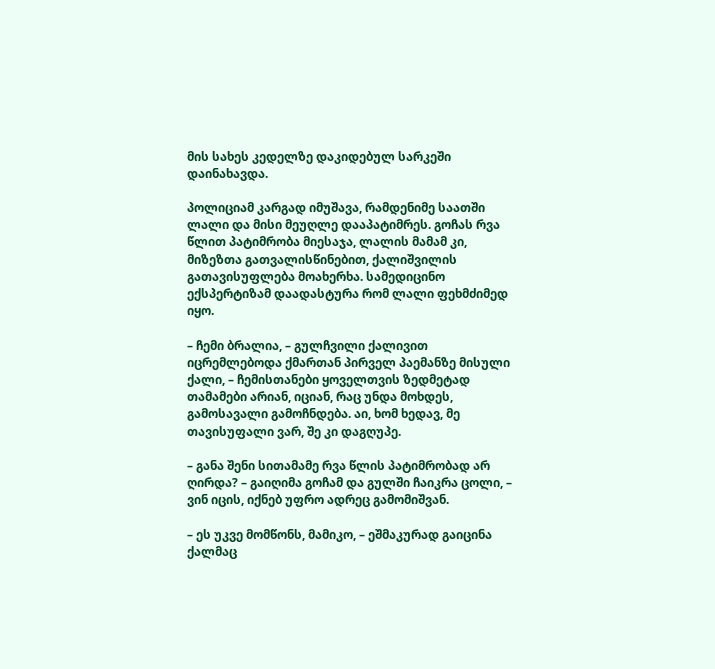მის სახეს კედელზე დაკიდებულ სარკეში დაინახავდა.

პოლიციამ კარგად იმუშავა, რამდენიმე საათში ლალი და მისი მეუღლე დააპატიმრეს. გოჩას რვა წლით პატიმრობა მიესაჯა, ლალის მამამ კი, მიზეზთა გათვალისწინებით, ქალიშვილის გათავისუფლება მოახერხა. სამედიცინო ექსპერტიზამ დაადასტურა რომ ლალი ფეხმძიმედ იყო.

– ჩემი ბრალია, – გულჩვილი ქალივით იცრემლებოდა ქმართან პირველ პაემანზე მისული ქალი, – ჩემისთანები ყოველთვის ზედმეტად თამამები არიან, იციან, რაც უნდა მოხდეს, გამოსავალი გამოჩნდება. აი, ხომ ხედავ, მე თავისუფალი ვარ, შე კი დაგღუპე.

– განა შენი სითამამე რვა წლის პატიმრობად არ ღირდა? – გაიღიმა გოჩამ და გულში ჩაიკრა ცოლი, – ვინ იცის, იქნებ უფრო ადრეც გამომიშვან.

– ეს უკვე მომწონს, მამიკო, – ეშმაკურად გაიცინა ქალმაც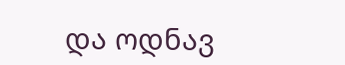და ოდნავ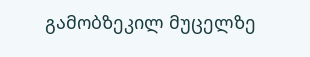გამობზეკილ მუცელზე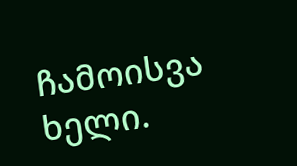ჩამოისვა ხელი.